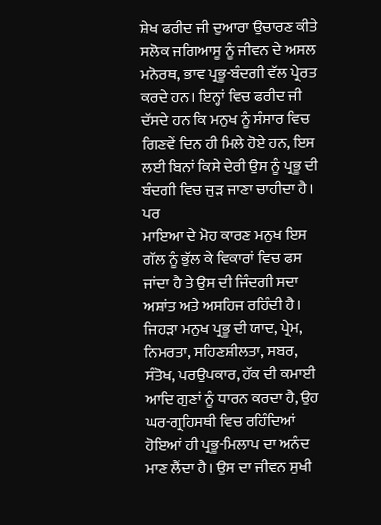ਸ਼ੇਖ ਫਰੀਦ ਜੀ ਦੁਆਰਾ ਉਚਾਰਣ ਕੀਤੇ
ਸਲੋਕ ਜਗਿਆਸੂ ਨੂੰ ਜੀਵਨ ਦੇ ਅਸਲ ਮਨੋਰਥ, ਭਾਵ ਪ੍ਰਭੂ-ਬੰਦਗੀ ਵੱਲ ਪ੍ਰੇਰਤ ਕਰਦੇ ਹਨ। ਇਨ੍ਹਾਂ ਵਿਚ ਫਰੀਦ ਜੀ ਦੱਸਦੇ ਹਨ ਕਿ ਮਨੁਖ ਨੂੰ ਸੰਸਾਰ ਵਿਚ ਗਿਣਵੇਂ ਦਿਨ ਹੀ ਮਿਲੇ ਹੋਏ ਹਨ, ਇਸ ਲਈ ਬਿਨਾਂ ਕਿਸੇ ਦੇਰੀ ਉਸ ਨੂੰ ਪ੍ਰਭੂ ਦੀ ਬੰਦਗੀ ਵਿਚ ਜੁੜ ਜਾਣਾ ਚਾਹੀਦਾ ਹੈ। ਪਰ
ਮਾਇਆ ਦੇ ਮੋਹ ਕਾਰਣ ਮਨੁਖ ਇਸ ਗੱਲ ਨੂੰ ਭੁੱਲ ਕੇ ਵਿਕਾਰਾਂ ਵਿਚ ਫਸ ਜਾਂਦਾ ਹੈ ਤੇ ਉਸ ਦੀ ਜਿੰਦਗੀ ਸਦਾ ਅਸ਼ਾਂਤ ਅਤੇ ਅਸਹਿਜ ਰਹਿੰਦੀ ਹੈ। ਜਿਹੜਾ ਮਨੁਖ ਪ੍ਰਭੂ ਦੀ ਯਾਦ, ਪ੍ਰੇਮ, ਨਿਮਰਤਾ, ਸਹਿਣਸ਼ੀਲਤਾ, ਸਬਰ, ਸੰਤੋਖ, ਪਰਉਪਕਾਰ, ਹੱਕ ਦੀ ਕਮਾਈ ਆਦਿ ਗੁਣਾਂ ਨੂੰ ਧਾਰਨ ਕਰਦਾ ਹੈ, ਉਹ ਘਰ-ਗ੍ਰਹਿਸਥੀ ਵਿਚ ਰਹਿੰਦਿਆਂ ਹੋਇਆਂ ਹੀ ਪ੍ਰਭੂ-ਮਿਲਾਪ ਦਾ ਅਨੰਦ ਮਾਣ ਲੈਂਦਾ ਹੈ। ਉਸ ਦਾ ਜੀਵਨ ਸੁਖੀ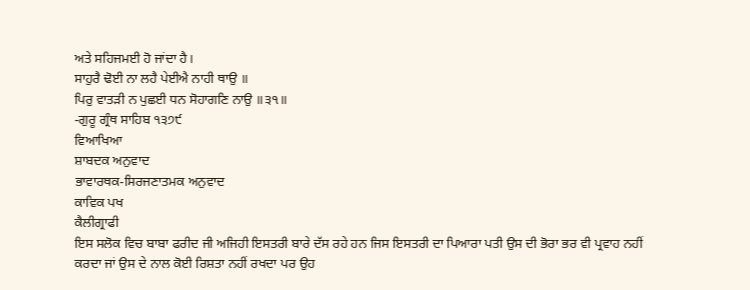ਅਤੇ ਸਹਿਜਮਈ ਹੋ ਜਾਂਦਾ ਹੈ।
ਸਾਹੁਰੈ ਢੋਈ ਨਾ ਲਹੈ ਪੇਈਐ ਨਾਹੀ ਥਾਉ ॥
ਪਿਰੁ ਵਾਤੜੀ ਨ ਪੁਛਈ ਧਨ ਸੋਹਾਗਣਿ ਨਾਉ ॥੩੧॥
-ਗੁਰੂ ਗ੍ਰੰਥ ਸਾਹਿਬ ੧੩੭੯
ਵਿਆਖਿਆ
ਸ਼ਾਬਦਕ ਅਨੁਵਾਦ
ਭਾਵਾਰਥਕ-ਸਿਰਜਣਾਤਮਕ ਅਨੁਵਾਦ
ਕਾਵਿਕ ਪਖ
ਕੈਲੀਗ੍ਰਾਫੀ
ਇਸ ਸਲੋਕ ਵਿਚ ਬਾਬਾ ਫਰੀਦ ਜੀ ਅਜਿਹੀ ਇਸਤਰੀ ਬਾਰੇ ਦੱਸ ਰਹੇ ਹਨ ਜਿਸ ਇਸਤਰੀ ਦਾ ਪਿਆਰਾ ਪਤੀ ਉਸ ਦੀ ਭੋਰਾ ਭਰ ਵੀ ਪ੍ਰਵਾਹ ਨਹੀਂ ਕਰਦਾ ਜਾਂ ਉਸ ਦੇ ਨਾਲ ਕੋਈ ਰਿਸ਼ਤਾ ਨਹੀਂ ਰਖਦਾ ਪਰ ਉਹ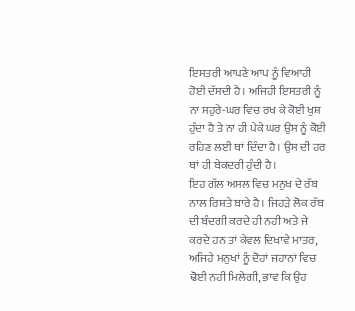ਇਸਤਰੀ ਆਪਣੇ ਆਪ ਨੂੰ ਵਿਆਹੀ ਹੋਈ ਦੱਸਦੀ ਹੈ। ਅਜਿਹੀ ਇਸਤਰੀ ਨੂੰ ਨਾ ਸਹੁਰੇ-ਘਰ ਵਿਚ ਰਖ ਕੇ ਕੋਈ ਖੁਸ਼ ਹੁੰਦਾ ਹੈ ਤੇ ਨਾ ਹੀ ਪੇਕੇ ਘਰ ਉਸ ਨੂੰ ਕੋਈ ਰਹਿਣ ਲਈ ਥਾਂ ਦਿੰਦਾ ਹੈ। ਉਸ ਦੀ ਹਰ ਥਾਂ ਹੀ ਬੇਕਦਰੀ ਹੁੰਦੀ ਹੈ।
ਇਹ ਗੱਲ ਅਸਲ ਵਿਚ ਮਨੁਖ ਦੇ ਰੱਬ ਨਾਲ ਰਿਸ਼ਤੇ ਬਾਰੇ ਹੈ। ਜਿਹੜੇ ਲੋਕ ਰੱਬ ਦੀ ਬੰਦਗੀ ਕਰਦੇ ਹੀ ਨਹੀ ਅਤੇ ਜੇ ਕਰਦੇ ਹਨ ਤਾਂ ਕੇਵਲ ਦਿਖਾਵੇ ਮਾਤਰ, ਅਜਿਹੇ ਮਨੁਖਾਂ ਨੂੰ ਦੋਹਾਂ ਜਹਾਨਾਂ ਵਿਚ ਢੋਈ ਨਹੀ ਮਿਲੇਗੀ, ਭਾਵ ਕਿ ਉਹ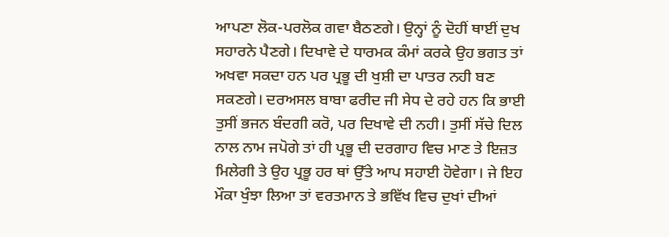ਆਪਣਾ ਲੋਕ-ਪਰਲੋਕ ਗਵਾ ਬੈਠਣਗੇ। ਉਨ੍ਹਾਂ ਨੂੰ ਦੋਹੀਂ ਥਾਈਂ ਦੁਖ ਸਹਾਰਨੇ ਪੈਣਗੇ। ਦਿਖਾਵੇ ਦੇ ਧਾਰਮਕ ਕੰਮਾਂ ਕਰਕੇ ਉਹ ਭਗਤ ਤਾਂ ਅਖਵਾ ਸਕਦਾ ਹਨ ਪਰ ਪ੍ਰਭੂ ਦੀ ਖੁਸ਼ੀ ਦਾ ਪਾਤਰ ਨਹੀ ਬਣ ਸਕਣਗੇ। ਦਰਅਸਲ ਬਾਬਾ ਫਰੀਦ ਜੀ ਸੇਧ ਦੇ ਰਹੇ ਹਨ ਕਿ ਭਾਈ ਤੁਸੀਂ ਭਜਨ ਬੰਦਗੀ ਕਰੋ, ਪਰ ਦਿਖਾਵੇ ਦੀ ਨਹੀ। ਤੁਸੀਂ ਸੱਚੇ ਦਿਲ ਨਾਲ ਨਾਮ ਜਪੋਗੇ ਤਾਂ ਹੀ ਪ੍ਰਭੂ ਦੀ ਦਰਗਾਹ ਵਿਚ ਮਾਣ ਤੇ ਇਜ਼ਤ ਮਿਲੇਗੀ ਤੇ ਉਹ ਪ੍ਰਭੂ ਹਰ ਥਾਂ ਉੱਤੇ ਆਪ ਸਹਾਈ ਹੋਵੇਗਾ। ਜੇ ਇਹ ਮੌਕਾ ਖੁੰਝਾ ਲਿਆ ਤਾਂ ਵਰਤਮਾਨ ਤੇ ਭਵਿੱਖ ਵਿਚ ਦੁਖਾਂ ਦੀਆਂ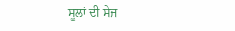ਸੂਲਾਂ ਦੀ ਸੇਜ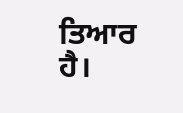ਤਿਆਰ ਹੈ।